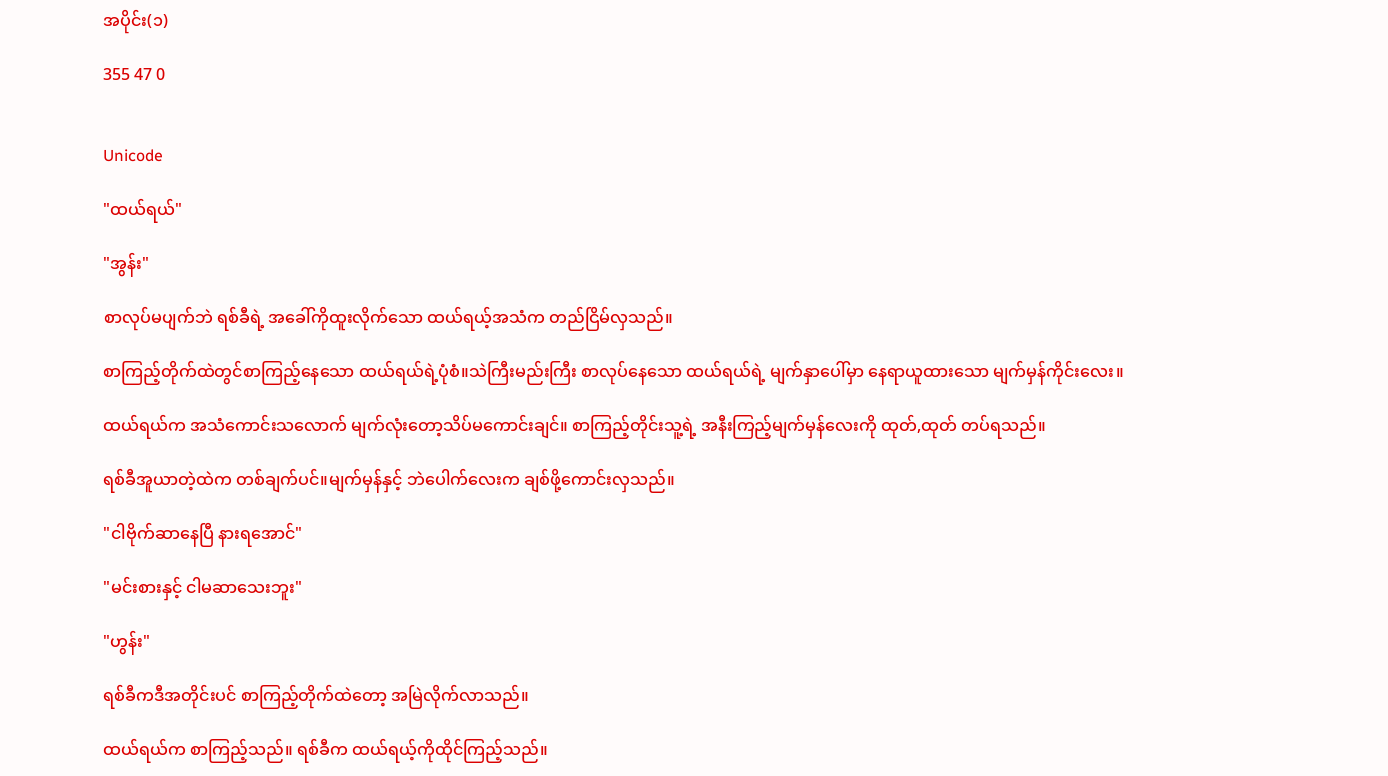အပိုင်း(၁)

355 47 0


Unicode

"ထယ်ရယ်"

"အွန်း"

စာလုပ်မပျက်ဘဲ ရစ်ခီရဲ့ အခေါ်ကိုထူးလိုက်သော ထယ်ရယ့်အသံက တည်ငြိမ်လှသည်။

စာကြည့်တိုက်ထဲတွင်စာကြည့်နေသော ထယ်ရယ်ရဲ့ပုံစံ။သဲကြီးမည်းကြီး စာလုပ်နေသော ထယ်ရယ်ရဲ့ မျက်နှာပေါ်မှာ နေရာယူထားသော မျက်မှန်ကိုင်းလေး။

ထယ်ရယ်က အသံကောင်းသလောက် မျက်လုံးတော့သိပ်မကောင်းချင်။ စာကြည့်တိုင်းသူ့ရဲ့ အနီးကြည့်မျက်မှန်လေးကို ထုတ်,ထုတ် တပ်ရသည်။

ရစ်ခီအူယာတဲ့ထဲက တစ်ချက်ပင်။မျက်မှန်နှင့် ဘဲပေါက်လေးက ချစ်ဖို့ကောင်းလှသည်။

"ငါဗိုက်ဆာနေပြီ နားရအောင်"

"မင်းစားနှင့် ငါမဆာသေးဘူး"

"ဟွန်း"

ရစ်ခီကဒီအတိုင်းပင် စာကြည့်တိုက်ထဲတော့ အမြဲလိုက်လာသည်။

ထယ်ရယ်က စာကြည့်သည်။ ရစ်ခီက ထယ်ရယ့်ကိုထိုင်ကြည့်သည်။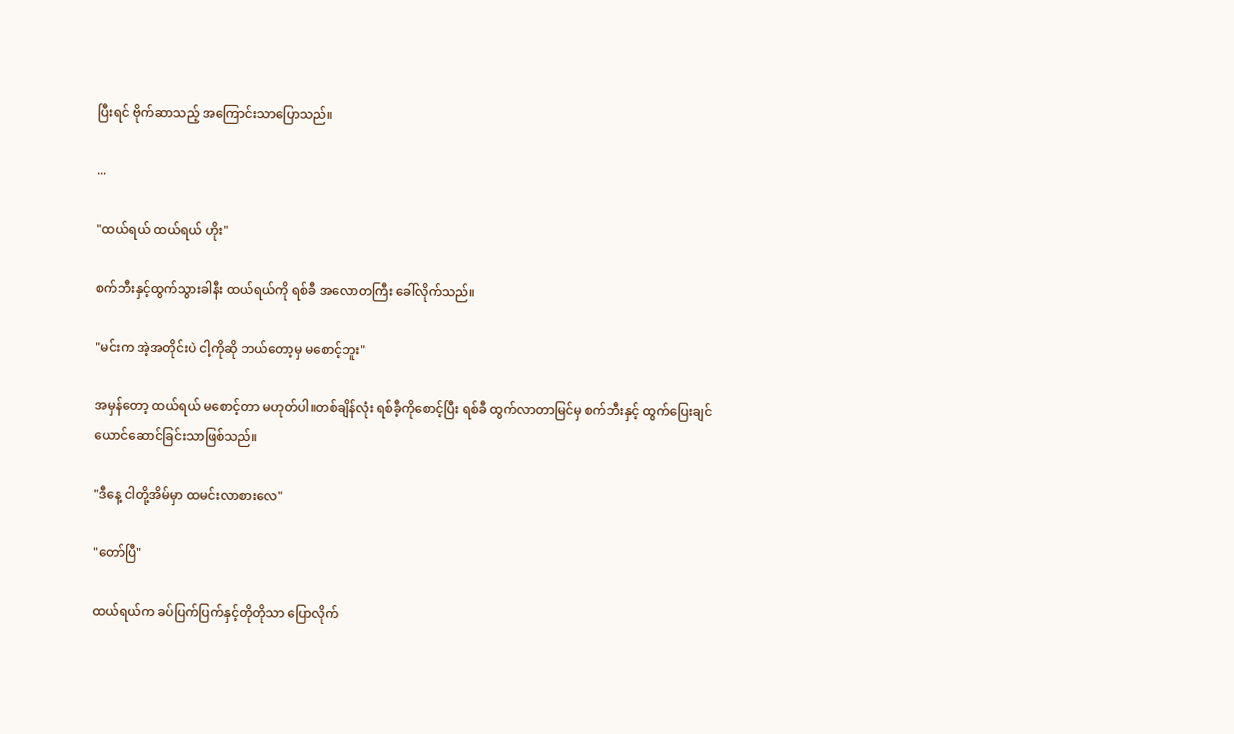ပြီးရင် ဗိုက်ဆာသည့် အကြောင်းသာပြောသည်။

...

"ထယ်ရယ် ထယ်ရယ် ဟိုး"

စက်ဘီးနှင့်ထွက်သွားခါနီး ထယ်ရယ်ကို ရစ်ခီ အလောတကြီး ခေါ်လိုက်သည်။

"မင်းက အဲ့အတိုင်းပဲ ငါ့ကိုဆို ဘယ်တော့မှ မစောင့်ဘူး"

အမှန်တော့ ထယ်ရယ် မစောင့်တာ မဟုတ်ပါ။တစ်ချိန်လုံး ရစ်ခီ့ကိုစောင့်ပြီး ရစ်ခီ ထွက်လာတာမြင်မှ စက်ဘီးနှင့် ထွက်ပြေးချင်ယောင်ဆောင်ခြင်းသာဖြစ်သည်။

"ဒီနေ့ ငါတို့အိမ်မှာ ထမင်းလာစားလေ"

"တော်ပြီ"

ထယ်ရယ်က ခပ်ပြက်ပြက်နှင့်တိုတိုသာ ပြောလိုက်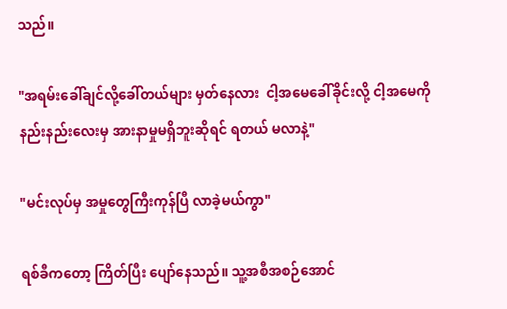သည်။

"အရမ်းခေါ်ချင်လို့ခေါ်တယ်များ မှတ်နေလား  ငါ့အမေခေါ်ခိုင်းလို့ ငါ့အမေကို နည်းနည်းလေးမှ အားနာမှုမရှိဘူးဆိုရင် ရတယ် မလာနဲ့"

"မင်းလုပ်မှ အမှုတွေကြီးကုန်ပြီ လာခဲ့မယ်ကွာ"

ရစ်ခီကတော့ ကြိတ်ပြီး ပျော်နေသည်။ သူ့အစီအစဉ်အောင်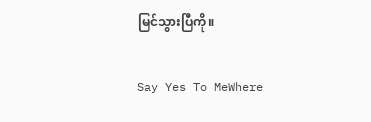မြင်သွားပြီကို။

Say Yes To MeWhere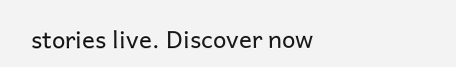stories live. Discover now